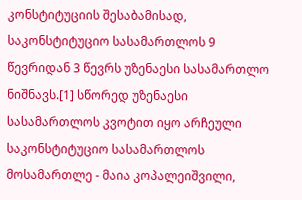კონსტიტუციის შესაბამისად, საკონსტიტუციო სასამართლოს 9 წევრიდან 3 წევრს უზენაესი სასამართლო ნიშნავს.[1] სწორედ უზენაესი სასამართლოს კვოტით იყო არჩეული საკონსტიტუციო სასამართლოს მოსამართლე - მაია კოპალეიშვილი,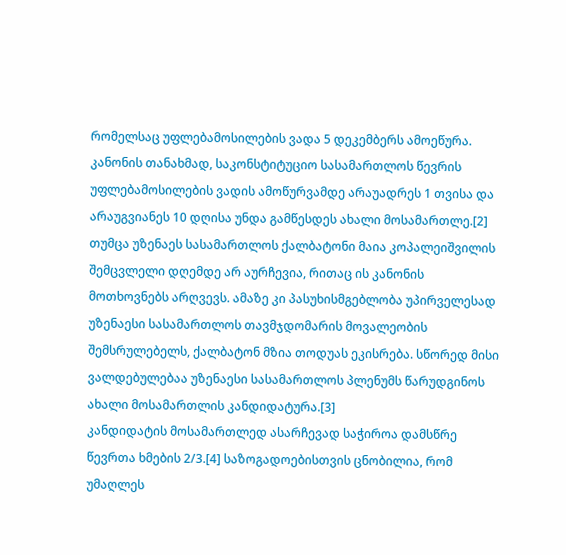რომელსაც უფლებამოსილების ვადა 5 დეკემბერს ამოეწურა.
კანონის თანახმად, საკონსტიტუციო სასამართლოს წევრის უფლებამოსილების ვადის ამოწურვამდე არაუადრეს 1 თვისა და არაუგვიანეს 10 დღისა უნდა გამწესდეს ახალი მოსამართლე.[2] თუმცა უზენაეს სასამართლოს ქალბატონი მაია კოპალეიშვილის შემცვლელი დღემდე არ აურჩევია, რითაც ის კანონის მოთხოვნებს არღვევს. ამაზე კი პასუხისმგებლობა უპირველესად უზენაესი სასამართლოს თავმჯდომარის მოვალეობის შემსრულებელს, ქალბატონ მზია თოდუას ეკისრება. სწორედ მისი ვალდებულებაა უზენაესი სასამართლოს პლენუმს წარუდგინოს ახალი მოსამართლის კანდიდატურა.[3]
კანდიდატის მოსამართლედ ასარჩევად საჭიროა დამსწრე წევრთა ხმების 2/3.[4] საზოგადოებისთვის ცნობილია, რომ უმაღლეს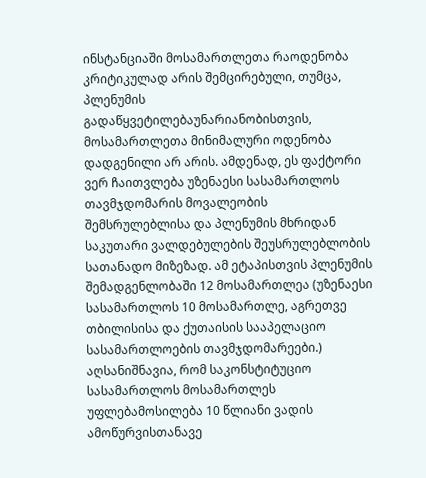ინსტანციაში მოსამართლეთა რაოდენობა კრიტიკულად არის შემცირებული, თუმცა, პლენუმის გადაწყვეტილებაუნარიანობისთვის, მოსამართლეთა მინიმალური ოდენობა დადგენილი არ არის. ამდენად, ეს ფაქტორი ვერ ჩაითვლება უზენაესი სასამართლოს თავმჯდომარის მოვალეობის შემსრულებლისა და პლენუმის მხრიდან საკუთარი ვალდებულების შეუსრულებლობის სათანადო მიზეზად. ამ ეტაპისთვის პლენუმის შემადგენლობაში 12 მოსამართლეა (უზენაესი სასამართლოს 10 მოსამართლე, აგრეთვე თბილისისა და ქუთაისის სააპელაციო სასამართლოების თავმჯდომარეები.)
აღსანიშნავია, რომ საკონსტიტუციო სასამართლოს მოსამართლეს უფლებამოსილება 10 წლიანი ვადის ამოწურვისთანავე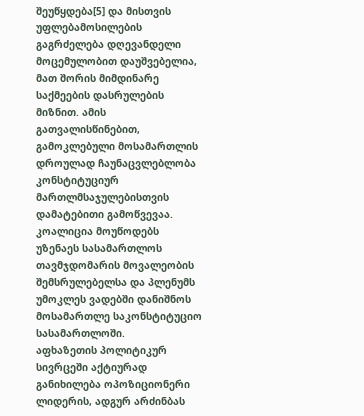შეუწყდება[5] და მისთვის უფლებამოსილების გაგრძელება დღევანდელი მოცემულობით დაუშვებელია, მათ შორის მიმდინარე საქმეების დასრულების მიზნით. ამის გათვალისწინებით, გამოკლებული მოსამართლის დროულად ჩაუნაცვლებლობა კონსტიტუციურ მართლმსაჯულებისთვის დამატებითი გამოწვევაა.
კოალიცია მოუწოდებს უზენაეს სასამართლოს თავმჯდომარის მოვალეობის შემსრულებელსა და პლენუმს უმოკლეს ვადებში დანიშნოს მოსამართლე საკონსტიტუციო სასამართლოში.
აფხაზეთის პოლიტიკურ
სივრცეში აქტიურად განიხილება ოპოზიციონერი ლიდერის, ადგურ არძინბას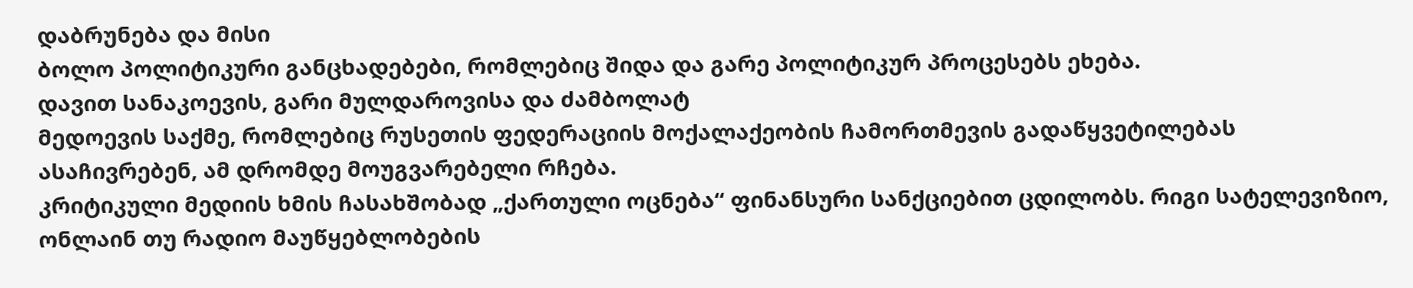დაბრუნება და მისი
ბოლო პოლიტიკური განცხადებები, რომლებიც შიდა და გარე პოლიტიკურ პროცესებს ეხება.
დავით სანაკოევის, გარი მულდაროვისა და ძამბოლატ
მედოევის საქმე, რომლებიც რუსეთის ფედერაციის მოქალაქეობის ჩამორთმევის გადაწყვეტილებას
ასაჩივრებენ, ამ დრომდე მოუგვარებელი რჩება.
კრიტიკული მედიის ხმის ჩასახშობად „ქართული ოცნება“ ფინანსური სანქციებით ცდილობს. რიგი სატელევიზიო, ონლაინ თუ რადიო მაუწყებლობების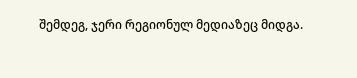შემდეგ, ჯერი რეგიონულ მედიაზეც მიდგა.